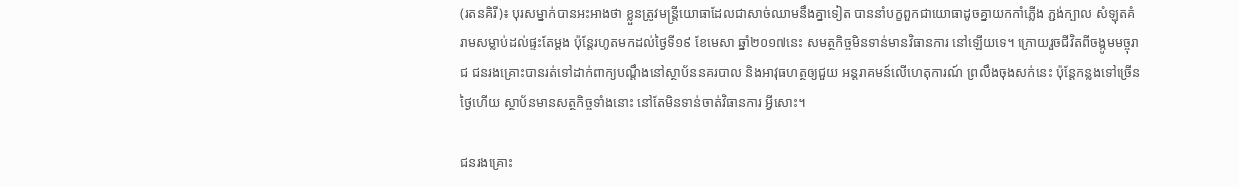(រតនគិរី)៖ បុរសម្នាក់បានអះអាងថា ខ្លួនត្រូវមន្រ្តីយោធាដែលជាសាច់ឈាមនឹងគ្នាទៀត បាននាំបក្ខពួកជាយោធាដូចគ្នាយកកាំភ្លើង ភ្ជង់ក្បាល សំឡុតគំរាមសម្លាប់ដល់ផ្ទះតែម្តង ប៉ុន្តែរហូតមកដល់ថ្ងៃទី១៩ ខែមេសា ឆ្នាំ២០១៧នេះ សមត្ថកិច្ចមិនទាន់មានវិធានការ នៅឡើយទេ។ ក្រោយរួចជីវិតពីចង្កូមមច្ចុរាជ ជនរងគ្រោះបានរត់ទៅដាក់ពាក្យបណ្ដឹងនៅស្ថាប័ននគរបាល និងអាវុធហត្ថឲ្យជួយ អន្តរាគមន៍លើហេតុការណ៍ ព្រលឹងចុងសក់នេះ ប៉ុន្តែកន្លងទៅច្រើនថ្ងៃហើយ ស្ថាប័នមានសត្ថកិច្ចទាំងនោះ នៅតែមិនទាន់ចាត់វិធានការ អ្វីសោះ។

ជនរងគ្រោះ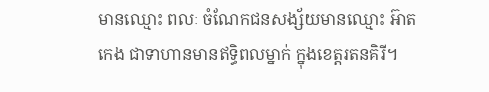មានឈ្មោះ ពលៈ ចំណែកជនសង្ស័យមានឈ្មោះ អ៊ាត កេង ជាទាហានមានឥទ្ធិពលម្នាក់ ក្នុងខេត្តរតនគិរី។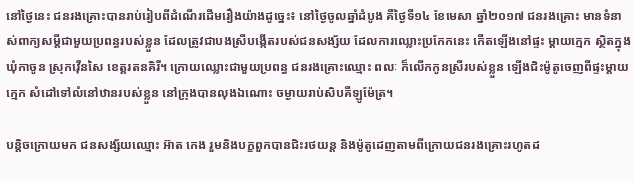នៅថ្ងៃនេះ ជនរងគ្រោះបានរាប់រៀបពីដំណើរដើមរឿងយ៉ាងដូច្នេះ៖ នៅថ្ងៃចូលឆ្នាំដំបូង គឺថ្ងៃទី១៤ ខែមេសា ឆ្នាំ២០១៧ ជនរងគ្រោះ មានទំនាស់ពាក្យសម្ដីជាមួយប្រពន្ធរបស់ខ្លួន ដែលត្រូវជាបងស្រីបង្កើតរបស់ជនសង្ស័យ ដែលការឈ្លោះប្រកែកនេះ កើតឡើងនៅផ្ទះ ម្ដាយក្មេក ស្ថិតក្នុងឃុំកាចូន ស្រុកវ៉ើនសៃ ខេត្តរតនគិរី។ ក្រោយឈ្លោះជាមួយប្រពន្ធ ជនរងគ្រោះឈ្មោះ ពលៈ ក៏លើកកូនស្រីរបស់ខ្លួន ឡើងជិះម៉ូតូចេញពីផ្ទះម្ដាយក្មេក សំដៅទៅលំនៅឋានរបស់ខ្លួន នៅក្រុងបានលុងឯណោះ ចម្ងាយរាប់សិបគីឡូម៉ែត្រ។

បន្តិចក្រោយមក ជនសង្ស័យឈ្មោះ អ៊ាត កេង រួមនិងបក្ខពួកបានជិះរថយន្ត និងម៉ូតូដេញតាមពីក្រោយជនរងគ្រោះរហូតដ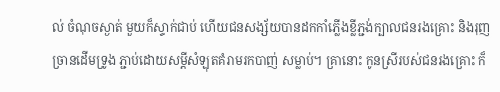ល់ ចំណុចស្ងាត់ មួយក៏ស្ទាក់ជាប់ ហើយជនសង្ស័យបានដកកាំភ្លើងខ្លីភ្ជង់ក្បាលជនរងគ្រោះ និងរុញច្រានដើមទ្រូង ភ្ជាប់ដោយសម្ដីសំឡុតគំរាមរកបាញ់ សម្លាប់។ គ្រានោះ កូនស្រីរបស់ជនរងគ្រោះ ក៏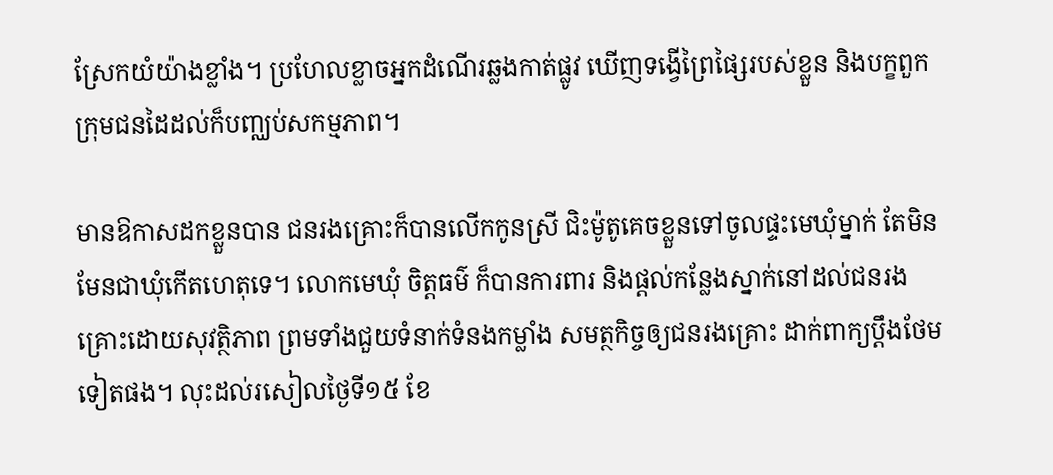ស្រែកយំយ៉ាងខ្លាំង។ ប្រហែលខ្លាចអ្នកដំណើរឆ្លងកាត់ផ្លូវ ឃើញទង្វើព្រៃផ្សៃរបស់ខ្លួន និងបក្ខពួក ក្រុមជនដៃដល់ក៏បញ្ឈប់សកម្មភាព។

មានឱកាសដកខ្លួនបាន ជនរងគ្រោះក៏បានលើកកូនស្រី ជិះម៉ូតូគេចខ្លួនទៅចូលផ្ទះមេឃុំម្នាក់ តែមិនមែនជាឃុំកើតហេតុទេ។ លោកមេឃុំ ចិត្តធម៌ ក៏បានការពារ និងផ្ដល់កន្លែងស្នាក់នៅដល់ជនរងគ្រោះដោយសុវត្ថិភាព ព្រមទាំងជួយទំនាក់ទំនងកម្លាំង សមត្ថកិច្ចឲ្យជនរងគ្រោះ ដាក់ពាក្យប្ដឹងថែមទៀតផង។ លុះដល់រសៀលថ្ងៃទី១៥ ខែ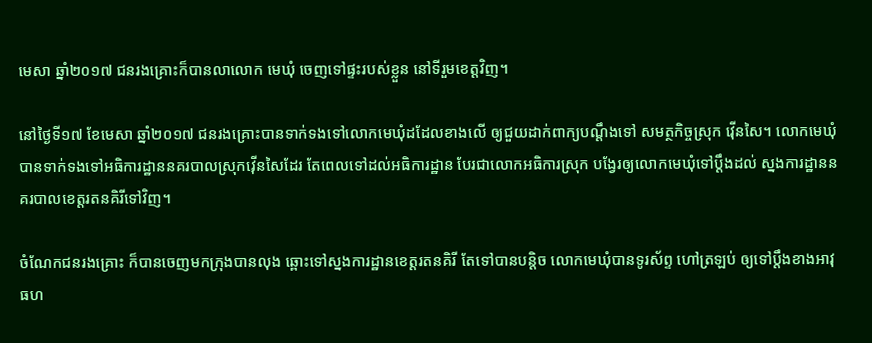មេសា ឆ្នាំ២០១៧ ជនរងគ្រោះក៏បានលាលោក មេឃុំ ចេញទៅផ្ទះរបស់ខ្លួន នៅទីរួមខេត្តវិញ។

នៅថ្ងៃទី១៧ ខែមេសា ឆ្នាំ២០១៧ ជនរងគ្រោះបានទាក់ទងទៅលោកមេឃុំដដែលខាងលើ ឲ្យជួយដាក់ពាក្យបណ្ដឹងទៅ សមត្ថកិច្ចស្រុក វ៉ើនសៃ។ លោកមេឃុំបានទាក់ទងទៅអធិការដ្ឋាននគរបាលស្រុកវ៉ើនសៃដែរ តែពេលទៅដល់អធិការដ្ឋាន បែរជាលោកអធិការស្រុក បង្វែរឲ្យលោកមេឃុំទៅប្ដឹងដល់ ស្នងការដ្ឋាននគរបាលខេត្តរតនគិរីទៅវិញ។

ចំណែកជនរងគ្រោះ ក៏បានចេញមកក្រុងបានលុង ឆ្ពោះទៅស្នងការដ្ឋានខេត្តរតនគិរី តែទៅបានបន្តិច លោកមេឃុំបានទូរស័ព្ទ ហៅត្រឡប់ ឲ្យទៅប្ដឹងខាងអាវុធហ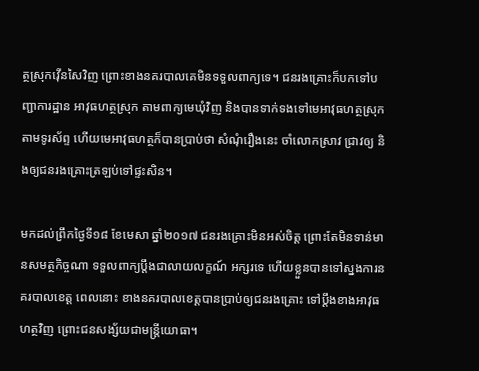ត្ថស្រុកវ៉ើនសៃវិញ ព្រោះខាងនគរបាលគេមិនទទួលពាក្យទេ។ ជនរងគ្រោះក៏បកទៅបញ្ជាការដ្ឋាន អាវុធហត្ថស្រុក តាមពាក្យមេឃុំវិញ និងបានទាក់ទងទៅមេអាវុធហត្ថស្រុកតាមទូរស័ព្ទ ហើយមេអាវុធហត្ថក៏បានប្រាប់ថា សំណុំរឿងនេះ ចាំលោកស្រាវ ជ្រាវឲ្យ និងឲ្យជនរងគ្រោះត្រឡប់ទៅផ្ទះសិន។

មកដល់ព្រឹកថ្ងៃទី១៨ ខែមេសា ឆ្នាំ២០១៧ ជនរងគ្រោះមិនអស់ចិត្ត ព្រោះតែមិនទាន់មានសមត្ថកិច្ចណា ទទួលពាក្យប្ដឹងជាលាយលក្ខណ៍ អក្សរទេ ហើយខ្លួនបានទៅស្នងការនគរបាលខេត្ត ពេលនោះ ខាងនគរបាលខេត្តបានប្រាប់ឲ្យជនរងគ្រោះ ទៅប្ដឹងខាងអាវុធហត្ថវិញ ព្រោះជនសង្ស័យជាមន្រ្តីយោធា។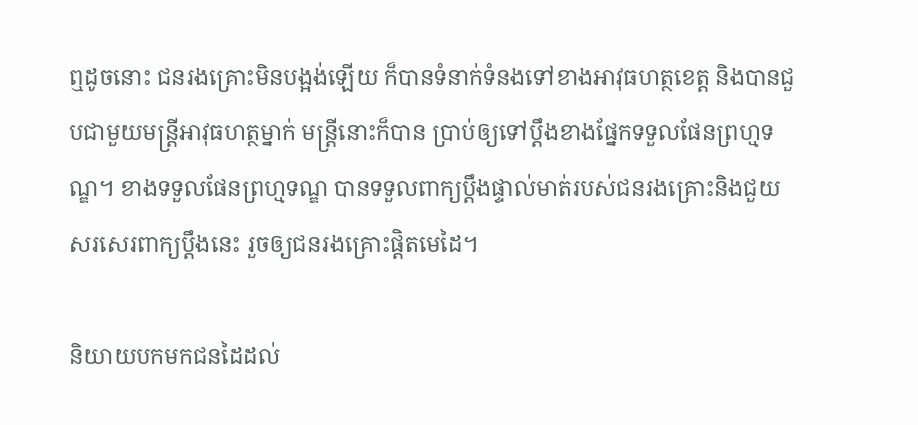ឮដូចនោះ ជនរងគ្រោះមិនបង្អង់ឡើយ ក៏បានទំនាក់ទំនងទៅខាងអាវុធហត្ថខេត្ត និងបានជួបជាមួយមន្រ្តីអាវុធហត្ថម្នាក់ មន្រ្តីនោះក៏បាន ប្រាប់ឲ្យទៅប្ដឹងខាងផ្នែកទទួលផែនព្រហ្មទណ្ឌ។ ខាងទទួលផែនព្រហ្មទណ្ឌ បានទទួលពាក្យប្ដឹងផ្ទាល់មាត់របស់ជនរងគ្រោះនិងជួយ សរសេរពាក្យប្ដឹងនេះ រួចឲ្យជនរងគ្រោះផ្ដិតមេដៃ។

និយាយបកមកជនដៃដល់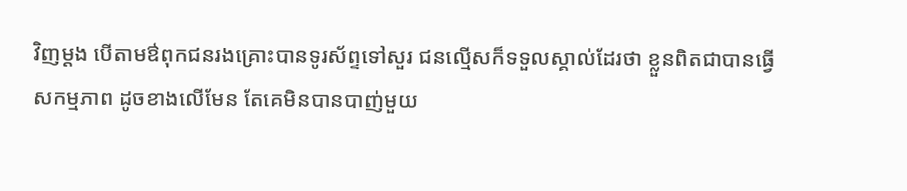វិញម្ដង បើតាមឳពុកជនរងគ្រោះបានទូរស័ព្ទទៅសួរ ជនល្មើសក៏ទទួលស្គាល់ដែរថា ខ្លួនពិតជាបានធ្វើ សកម្មភាព ដូចខាងលើមែន តែគេមិនបានបាញ់មួយ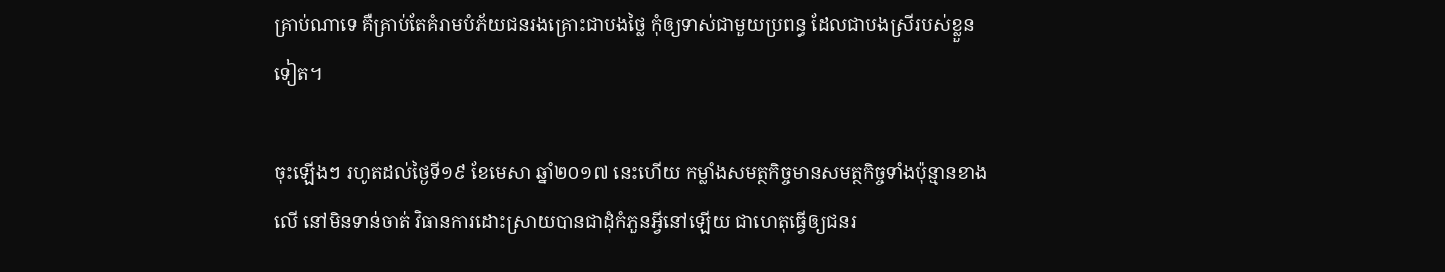គ្រាប់ណាទេ គឺគ្រាប់តែគំរាមបំភ័យជនរងគ្រោះជាបងថ្លៃ កុំឲ្យទាស់ជាមួយប្រពន្ធ ដែលជាបងស្រីរបស់ខ្លួនទៀត។

ចុះឡើងៗ រហូតដល់ថ្ងៃទី១៩ ខែមេសា ឆ្នាំ២០១៧ នេះហើយ កម្លាំងសមត្ថកិច្ចមានសមត្ថកិច្ចទាំងប៉ុន្មានខាងលើ នៅមិនទាន់ចាត់ វិធានការដោះស្រាយបានជាដុំកំភួនអ្វីនៅឡើយ ជាហេតុធ្វើឲ្យជនរ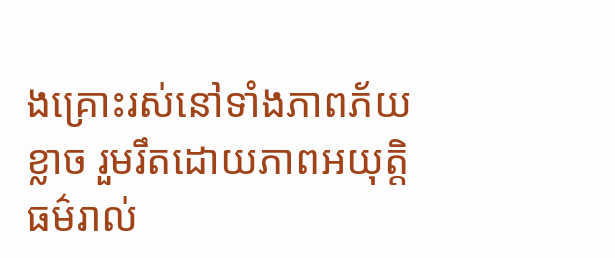ងគ្រោះរស់នៅទាំងភាពភ័យខ្លាច រួមរឹតដោយភាពអយុត្តិធម៌រាល់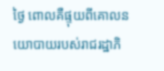ថ្ងៃ ពោលគឺផ្ទុយពីគោលនយោបាយរបស់រាជរដ្ឋាភិ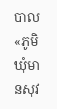បាល «ភូមិឃុំមានសុវ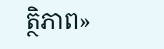ត្ថិភាព»